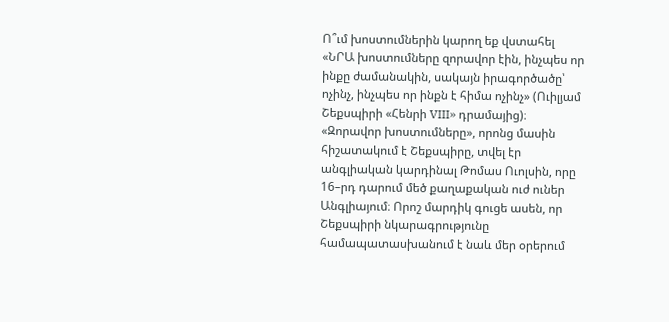Ո՞ւմ խոստումներին կարող եք վստահել
«ՆՐԱ խոստումները զորավոր էին, ինչպես որ ինքը ժամանակին, սակայն իրագործածը՝ ոչինչ, ինչպես որ ինքն է հիմա ոչինչ» (Ուիլյամ Շեքսպիրի «Հենրի VIII» դրամայից)։
«Զորավոր խոստումները», որոնց մասին հիշատակում է Շեքսպիրը, տվել էր անգլիական կարդինալ Թոմաս Ուոլսին, որը 16–րդ դարում մեծ քաղաքական ուժ ուներ Անգլիայում։ Որոշ մարդիկ գուցե ասեն, որ Շեքսպիրի նկարագրությունը համապատասխանում է նաև մեր օրերում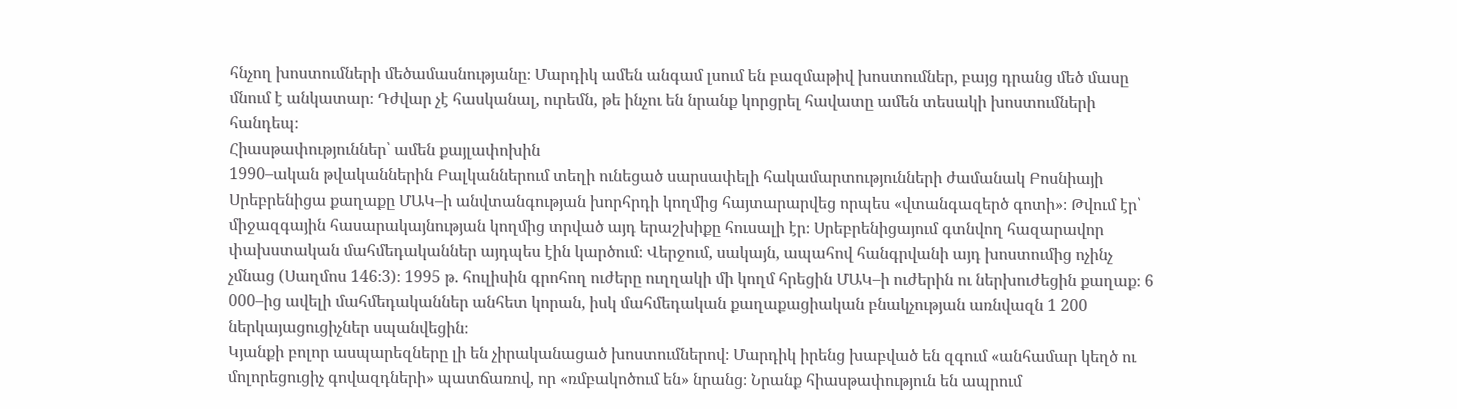հնչող խոստումների մեծամասնությանը։ Մարդիկ ամեն անգամ լսում են բազմաթիվ խոստումներ, բայց դրանց մեծ մասը մնում է անկատար։ Դժվար չէ հասկանալ, ուրեմն, թե ինչու են նրանք կորցրել հավատը ամեն տեսակի խոստումների հանդեպ։
Հիասթափություններ՝ ամեն քայլափոխին
1990–ական թվականներին Բալկաններում տեղի ունեցած սարսափելի հակամարտությունների ժամանակ Բոսնիայի Սրեբրենիցա քաղաքը ՄԱԿ–ի անվտանգության խորհրդի կողմից հայտարարվեց որպես «վտանգազերծ գոտի»։ Թվում էր՝ միջազգային հասարակայնության կողմից տրված այդ երաշխիքը հուսալի էր։ Սրեբրենիցայում գտնվող հազարավոր փախստական մահմեդականներ այդպես էին կարծում։ Վերջում, սակայն, ապահով հանգրվանի այդ խոստումից ոչինչ չմնաց (Սաղմոս 146։3)։ 1995 թ. հուլիսին գրոհող ուժերը ուղղակի մի կողմ հրեցին ՄԱԿ–ի ուժերին ու ներխուժեցին քաղաք։ 6 000–ից ավելի մահմեդականներ անհետ կորան, իսկ մահմեդական քաղաքացիական բնակչության առնվազն 1 200 ներկայացուցիչներ սպանվեցին։
Կյանքի բոլոր ասպարեզները լի են չիրականացած խոստումներով։ Մարդիկ իրենց խաբված են զգում «անհամար կեղծ ու մոլորեցուցիչ գովազդների» պատճառով, որ «ռմբակոծում են» նրանց։ Նրանք հիասթափություն են ապրում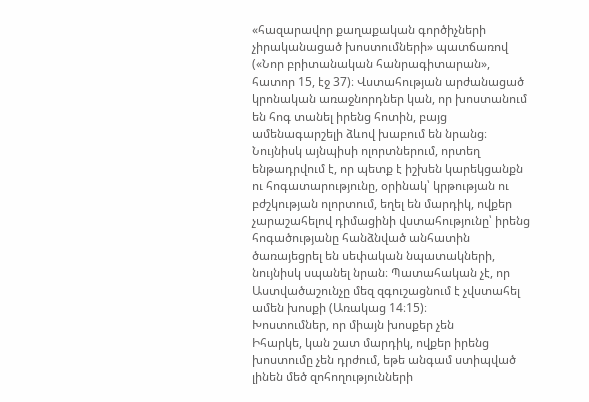«հազարավոր քաղաքական գործիչների չիրականացած խոստումների» պատճառով («Նոր բրիտանական հանրագիտարան», հատոր 15, էջ 37)։ Վստահության արժանացած կրոնական առաջնորդներ կան, որ խոստանում են հոգ տանել իրենց հոտին, բայց ամենագարշելի ձևով խաբում են նրանց։ Նույնիսկ այնպիսի ոլորտներում, որտեղ ենթադրվում է, որ պետք է իշխեն կարեկցանքն ու հոգատարությունը, օրինակ՝ կրթության ու բժշկության ոլորտում, եղել են մարդիկ, ովքեր չարաշահելով դիմացինի վստահությունը՝ իրենց հոգածությանը հանձնված անհատին ծառայեցրել են սեփական նպատակների, նույնիսկ սպանել նրան։ Պատահական չէ, որ Աստվածաշունչը մեզ զգուշացնում է չվստահել ամեն խոսքի (Առակաց 14։15)։
Խոստումներ, որ միայն խոսքեր չեն
Իհարկե, կան շատ մարդիկ, ովքեր իրենց խոստումը չեն դրժում, եթե անգամ ստիպված լինեն մեծ զոհողությունների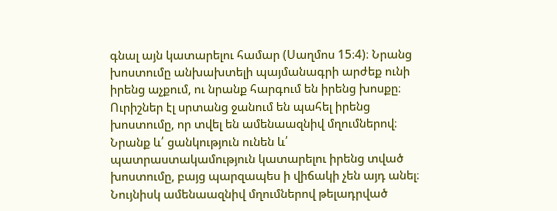գնալ այն կատարելու համար (Սաղմոս 15։4)։ Նրանց խոստումը անխախտելի պայմանագրի արժեք ունի իրենց աչքում, ու նրանք հարգում են իրենց խոսքը։ Ուրիշներ էլ սրտանց ջանում են պահել իրենց խոստումը, որ տվել են ամենաազնիվ մղումներով։ Նրանք և՛ ցանկություն ունեն և՛ պատրաստակամություն կատարելու իրենց տված խոստումը, բայց պարզապես ի վիճակի չեն այդ անել։ Նույնիսկ ամենաազնիվ մղումներով թելադրված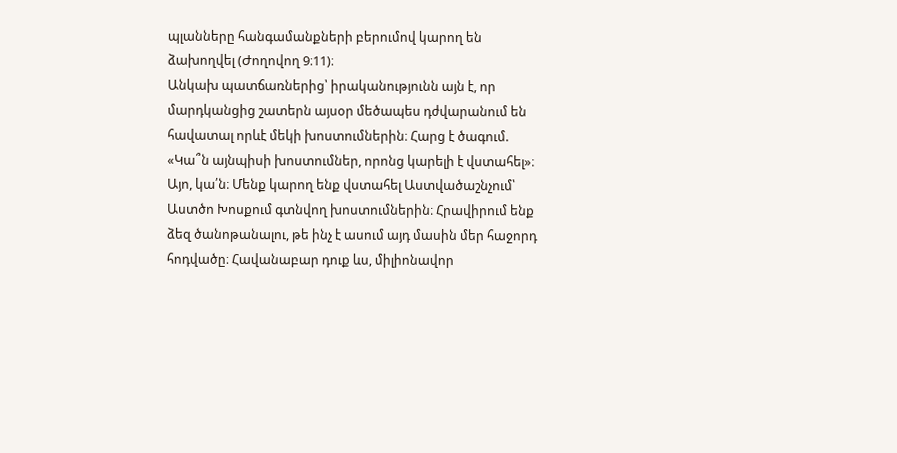պլանները հանգամանքների բերումով կարող են ձախողվել (Ժողովող 9։11)։
Անկախ պատճառներից՝ իրականությունն այն է, որ մարդկանցից շատերն այսօր մեծապես դժվարանում են հավատալ որևէ մեկի խոստումներին։ Հարց է ծագում. «Կա՞ն այնպիսի խոստումներ, որոնց կարելի է վստահել»։ Այո, կա՛ն։ Մենք կարող ենք վստահել Աստվածաշնչում՝ Աստծո Խոսքում գտնվող խոստումներին։ Հրավիրում ենք ձեզ ծանոթանալու, թե ինչ է ասում այդ մասին մեր հաջորդ հոդվածը։ Հավանաբար դուք ևս, միլիոնավոր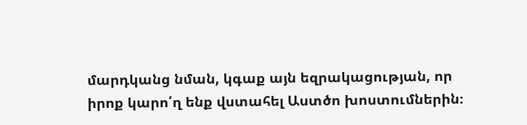մարդկանց նման, կգաք այն եզրակացության, որ իրոք կարո՛ղ ենք վստահել Աստծո խոստումներին։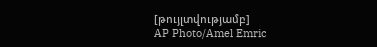[թույլտվությամբ]
AP Photo/Amel Emric